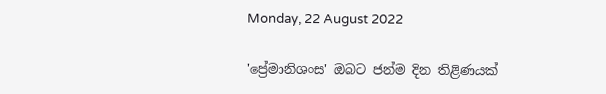Monday, 22 August 2022

'ප්‍රේමානිශංස' ඔබට ජන්ම දින තිළිණයක්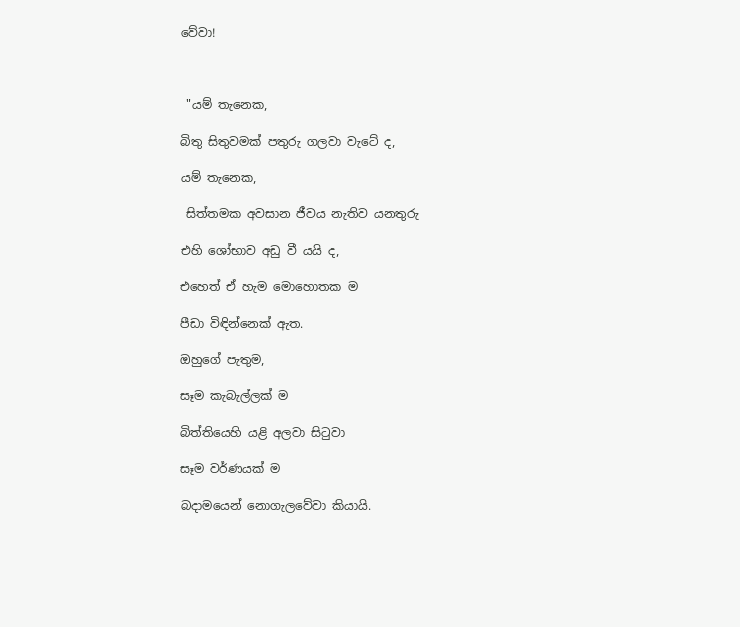වේවා!



 "යම් තැනෙක,

බිතු සිතුවමක් පතුරු ගලවා වැටේ ද,

යම් තැනෙක,

 සිත්තමක අවසාන ජීවය නැතිව යනතුරු

එහි ශෝභාව අඩු වී යයි ද,

එහෙත් ඒ හැම මොහොතක ම

පීඩා විඳින්නෙක් ඇත.

ඔහුගේ පැතුම,

සෑම කැබැල්ලක් ම

බිත්තියෙහි යළි අලවා සිටුවා

සෑම වර්ණයක් ම

බදාමයෙන් නොගැලවේවා කියායි.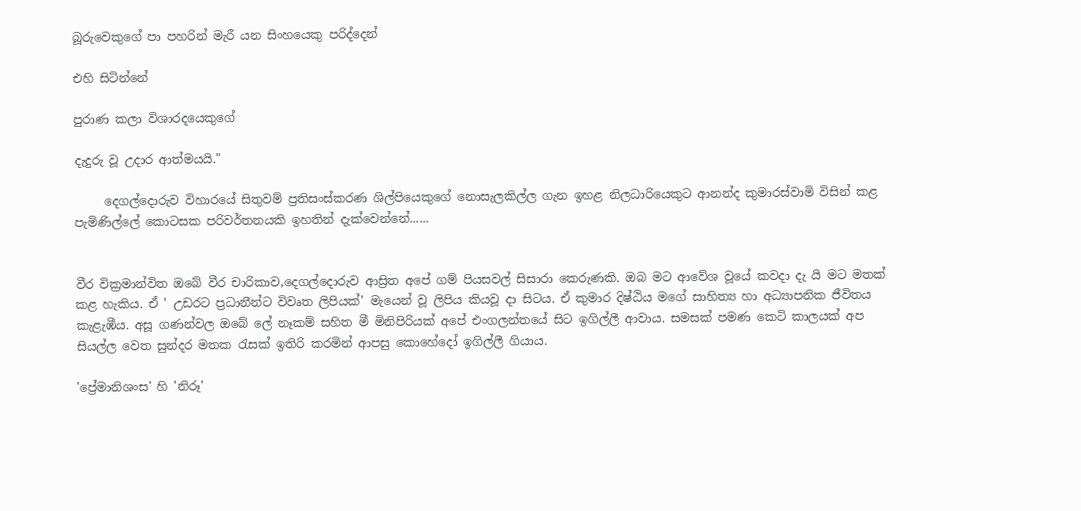බූරුවෙකුගේ පා පහරින් මැරී යන සිංහයෙකු පරිද්දෙන්

එහි සිටින්නේ

පුරාණ කලා විශාරදයෙකුගේ

දැදුරු වූ උදාර ආත්මයයි."

     දෙගල්දොරුව විහාරයේ සිතුවම් ප්‍රතිසංස්කරණ ශිල්පියෙකුගේ නොසැලකිල්ල ගැන ඉහළ නිලධාරියෙකුට ආනන්ද කුමාරස්වාමි විසින් කළ පැමිණිල්ලේ කොටසක පරිවර්තනයකි ඉහතින් දැක්වෙන්නේ......


වීර වික්‍රමාන්විත ඔබේ වීර චාරිකාව,දෙගල්දොරුව ආස්‍රිත අපේ ගම් පියසවල් සිසාරා කෙරුණකි. ඔබ මට ආවේශ වූයේ කවදා දැ යි මට මතක් කළ හැකිය. ඒ ' උඩරට ප්‍රධානීන්ට විවෘත ලිපියක්' මැයෙන් වූ ලිපිය කියවූ දා සිටය. ඒ කුමාර දිෂ්ඨිය මගේ සාහිත්‍ය හා අධ්‍යාපනික ජීවිතය කැළැඹීය. අසූ ගණන්වල ඔබේ ලේ නෑකම් සහිත මී මිනිපිරියක් අපේ එංගලන්තයේ සිට ඉගිල්ලී ආවාය. සමසක් පමණ කෙටි කාලයක් අප සියල්ල වෙත සුන්දර මතක රැසක් ඉතිරි කරමින් ආපසු කොහේදෝ ඉගිල්ලී ගියාය.

'ප්‍රේමානිශංස' හි 'නිරූ'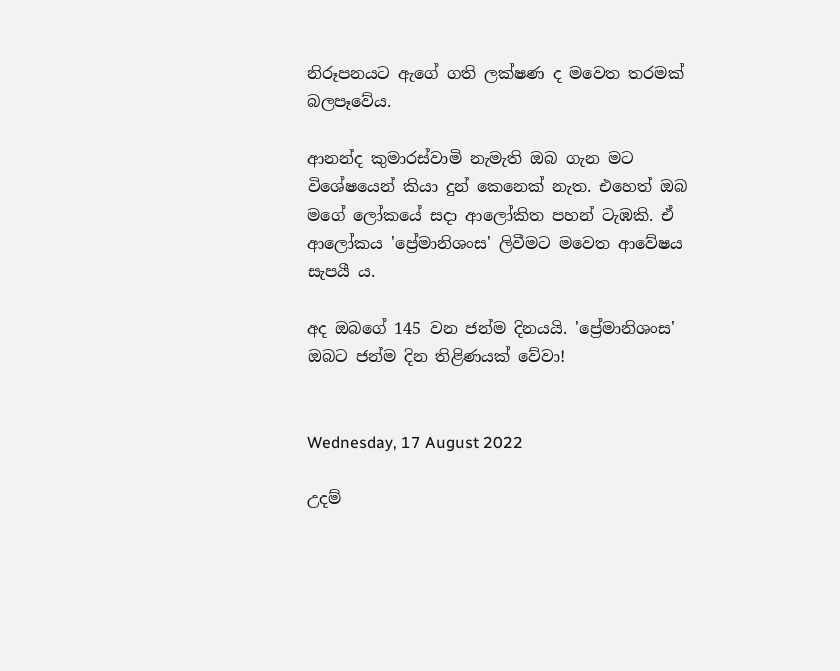නිරූපනයට ඇගේ ගති ලක්ෂණ ද මවෙත තරමක් බලපෑවේය.

ආනන්ද කුමාරස්වාමි නැමැති ඔබ ගැන මට විශේෂයෙන් කියා දුන් කෙනෙක් නැත. එහෙත් ඔබ මගේ ලෝකයේ සදා ආලෝකිත පහන් ටැඹකි. ඒ ආලෝකය 'ප්‍රේමානිශංස' ලිවීමට මවෙත ආවේෂය සැපයී ය.

අද ඔබගේ 145 වන ජන්ම දිනයයි. 'ප්‍රේමානිශංස' ඔබට ජන්ම දින තිළිණයක් වේවා!


Wednesday, 17 August 2022

උදම්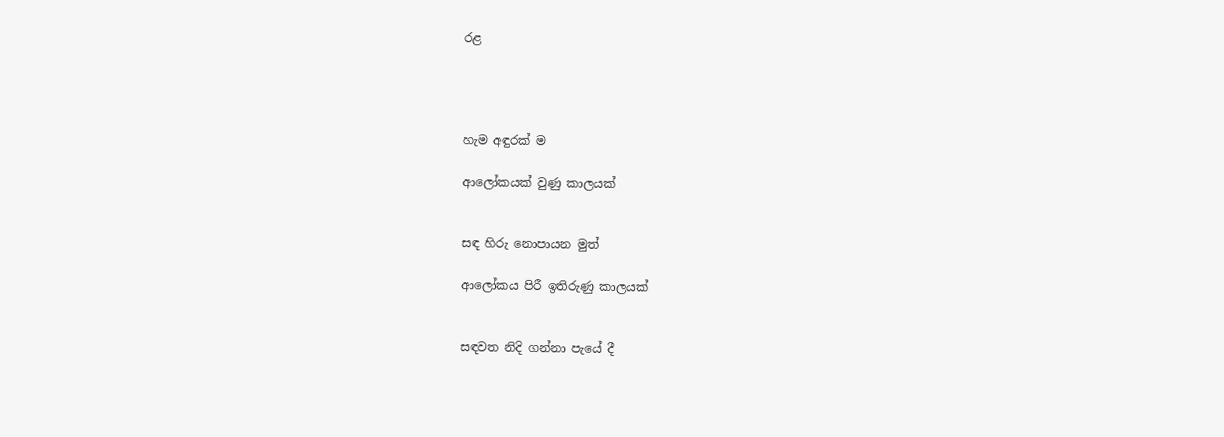රළ




හැම අඳුරක් ම

ආලෝකයක් වුණු කාලයක්


සඳ හිරු නොපායන මුත්

ආලෝකය පිරී ඉතිරුණු කාලයක්


සඳවත නිදි ගන්නා පැයේ දී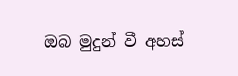ඔබ මුදුන් වී අහස්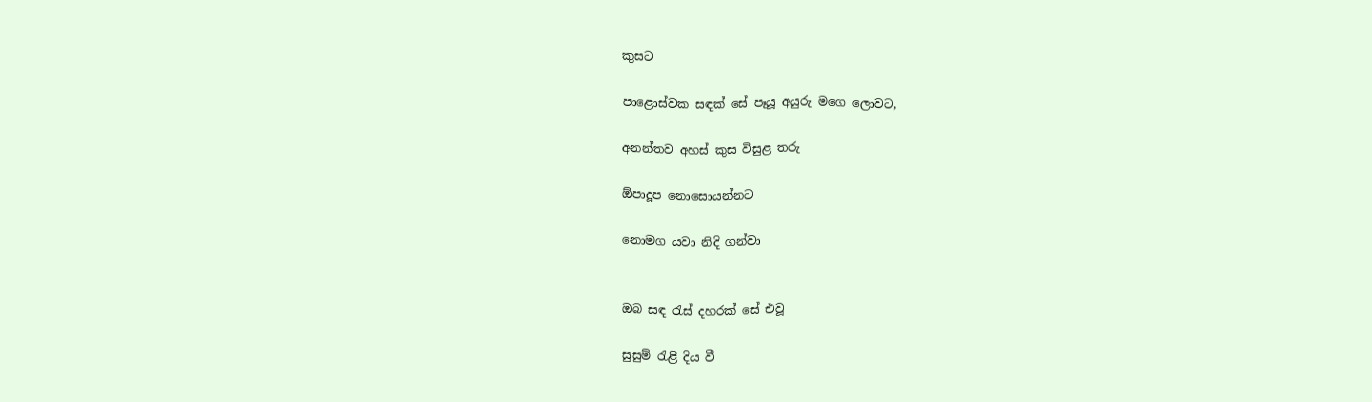කුසට

පාළොස්වක සඳක් සේ පෑයූ අයුරු මගෙ ලොවට,

අනන්තව අහස් කුස විසුළ තරු

ඕපාදූප නොසොයන්නට

නොමග යවා නිදි ගන්වා


ඔබ සඳ රැස් දහරක් සේ එවූ

සුසුම් රැළි දිය වී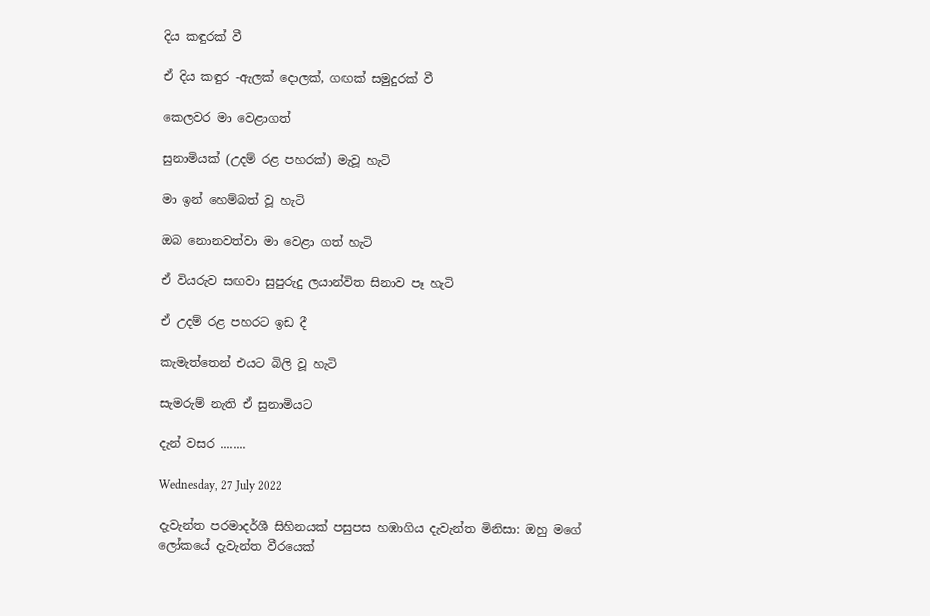දිය කඳුරක් වී

ඒ දිය කඳුර -ඇලක් දොලක්, ගඟක් සමුදුරක් වී

කෙලවර මා වෙළාගත්

සුනාමියක් (උදම් රළ පහරක්) මැවූ හැටි

මා ඉන් හෙම්බත් වූ හැටි

ඔබ නොනවත්වා මා වෙළා ගත් හැටි

ඒ වියරුව සඟවා සුපුරුදු ලයාන්විත සිනාව පෑ හැටි

ඒ උදම් රළ පහරට ඉඩ දී

කැමැත්තෙන් එයට බිලි වූ හැටි

සැමරුම් නැති ඒ සුනාමියට

දැන් වසර ........

Wednesday, 27 July 2022

දැවැන්ත පරමාදර්ශී සිහිනයක් පසුපස හඹාගිය දැවැන්ත මිනිසා: ඔහු මගේ ලෝකයේ දැවැන්ත වීරයෙක්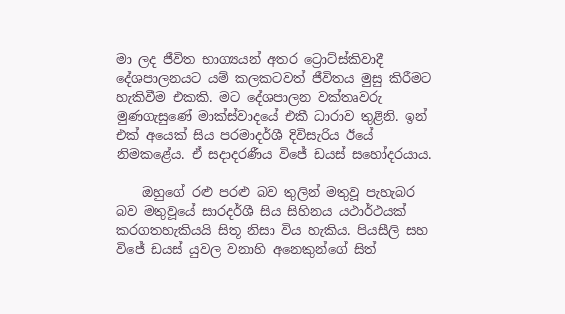මා ලද ජීවිත භාග්‍යයන් අතර ට්‍රොට්ස්කිවාදී දේශපාලනයට යම් කලකටවත් ජීවිතය මුසු කිරීමට හැකිවීම එකකි. මට දේශපාලන වක්තෘවරු මුණගැසුණේ මාක්ස්වාදයේ එකී ධාරාව තුළිනි. ඉන් එක් අයෙක් සිය පරමාදර්ශී දිවිසැරිය ඊයේ නිමකළේය. ඒ සදාදරණීය විජේ ඩයස් සහෝදරයාය.

    ඔහුගේ රළු පරළු බව තුලින් මතුවූ පැහැබර බව මතුවූයේ සාරදර්ශී සිය සිහිනය යථාර්ථයක් කරගතහැකියයි සිතූ නිසා විය හැකිය. පියසීලි සහ විජේ ඩයස් යුවල වනාහි අනෙකුන්ගේ සිත්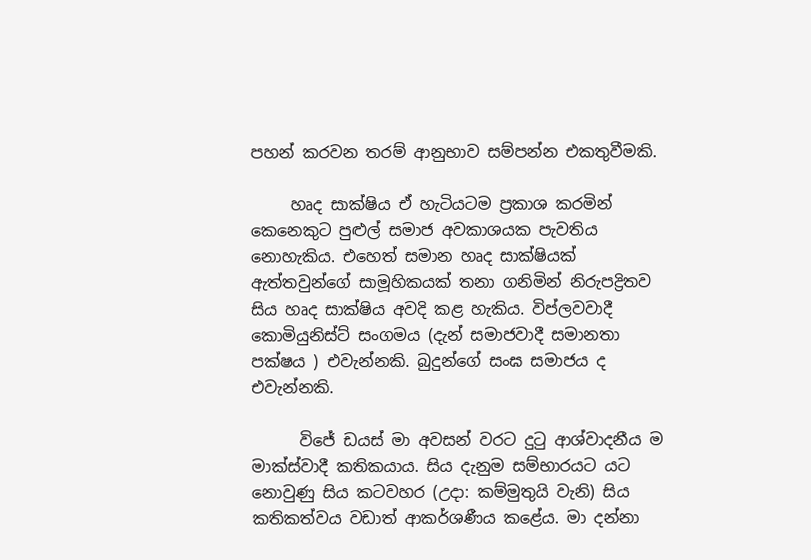පහන් කරවන තරම් ආනුභාව සම්පන්න එකතුවීමකි.

     හෘද සාක්ෂිය ඒ හැටියටම ප්‍රකාශ කරමින් කෙනෙකුට පුළුල් සමාජ අවකාශයක පැවතිය නොහැකිය. එහෙත් සමාන හෘද සාක්ෂියක් ඇත්තවුන්ගේ සාමූහිකයක් තනා ගනිමින් නිරුපද්‍රිතව සිය හෘද සාක්ෂිය අවදි කළ හැකිය. විප්ලවවාදී කොමියුනිස්ට් සංගමය (දැන් සමාජවාදී සමානතා පක්ෂය ) එවැන්නකි. බුදුන්ගේ සංඝ සමාජය ද එවැන්නකි.

      විජේ ඩයස් මා අවසන් වරට දුටු ආශ්වාදනීය ම මාක්ස්වාදී කතිකයාය. සිය දැනුම සම්භාරයට යට නොවුණු සිය කටවහර (උදා: කම්මුතුයි වැනි) සිය කතිකත්වය වඩාත් ආකර්ශණීය කළේය. මා දන්නා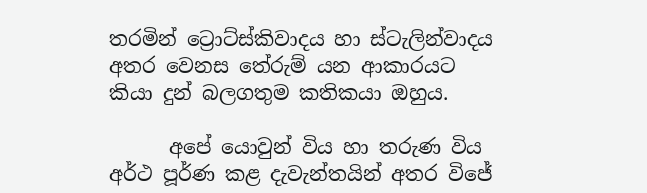තරමින් ට්‍රොට්ස්කිවාදය හා ස්ටැලින්වාදය අතර වෙනස තේරුම් යන ආකාරයට කියා දුන් බලගතුම කතිකයා ඔහුය.

      අපේ යොවුන් විය හා තරුණ විය අර්ථ පූර්ණ කළ දැවැන්තයින් අතර විජේ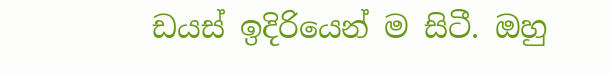ඩයස් ඉදිරියෙන් ම සිටී. ඔහු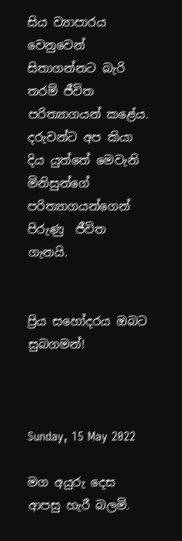සිය ව්‍යාපාරය වෙනුවෙන් සිතාගන්නට බැරි තරම් ජීවිත පරිත්‍යාගයන් කළේය. දරුවන්ට අප කියා දිය යුත්තේ මෙවැනි මිනිසුන්ගේ පරිත්‍යාගයන්ගෙන් පිරුණු  ජීවිත ගැනයි.


ප්‍රිය සහෝදරය ඔබට සුබගමන්!



Sunday, 15 May 2022

මග අයුරු දෙස ආපසු හැරී බලමි.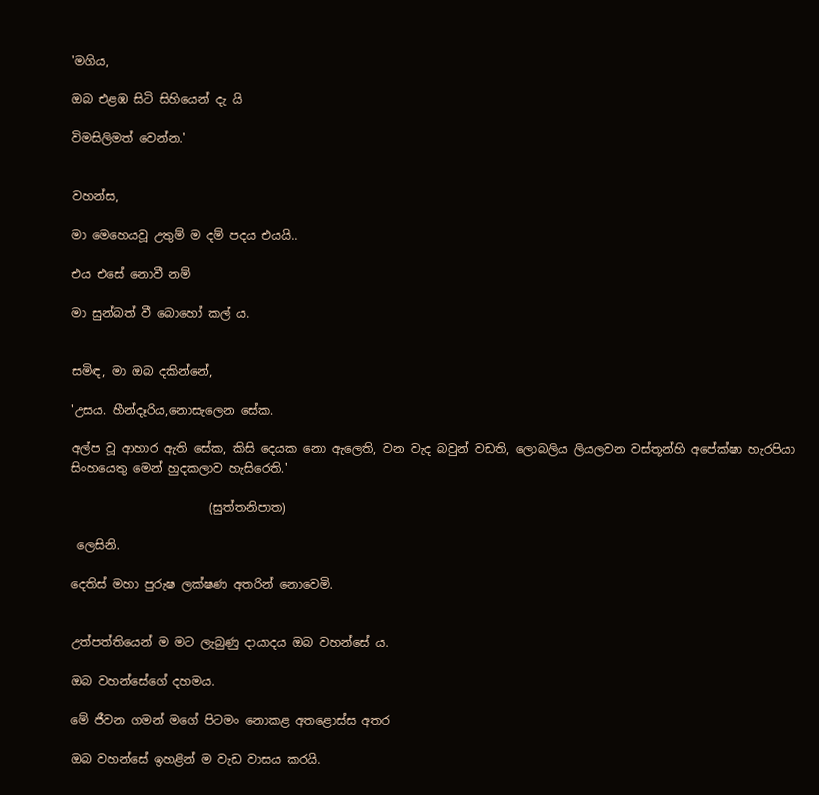'මගිය,

ඔබ එළඹ සිටි සිහියෙන් දැ යි

විමසිලිමත් වෙන්න.'


වහන්ස,

මා මෙහෙයවූ උතුම් ම දම් පදය එයයි..

එය එසේ නොවී නම්

මා සුන්බත් වී බොහෝ කල් ය.


සමිඳ, මා ඔබ දකින්නේ,

'උසය. හීන්දෑරිය,නොසැලෙන සේක.

අල්ප වූ ආහාර ඇති සේක, කිසි දෙයක නො ඇලෙති, වන වැද බවුන් වඩති, ලොබලිය ලියලවන වස්තූන්හි අපේක්ෂා හැරපියා සිංහයෙතු මෙන් හුදකලාව හැසිරෙති.'

                       (සුත්තනිපාත)

 ලෙසිනි.

දෙතිස් මහා පුරුෂ ලක්ෂණ අතරින් නොවෙමි.


උත්පත්තියෙන් ම මට ලැබුණු දායාදය ඔබ වහන්සේ ය.

ඔබ වහන්සේගේ දහමය.

මේ ජීවන ගමන් මගේ පිටමං නොකළ අතළොස්ස අතර

ඔබ වහන්සේ ඉහළින් ම වැඩ වාසය කරයි.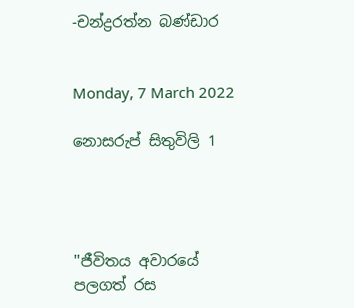-චන්ද්‍රරත්න බණ්ඩාර


Monday, 7 March 2022

නොසරුප් සිතුවිලි 1




''ජීවිතය අවාරයේ පලගත් රස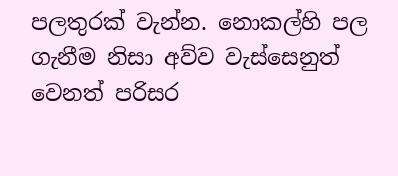පලතුරක් වැන්න. නොකල්හි පල ගැනීම නිසා අව්ව වැස්සෙනුත් වෙනත් පරිසර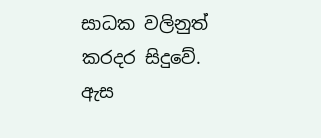සාධක වලිනුත් කරදර සිදුවේ. ඇස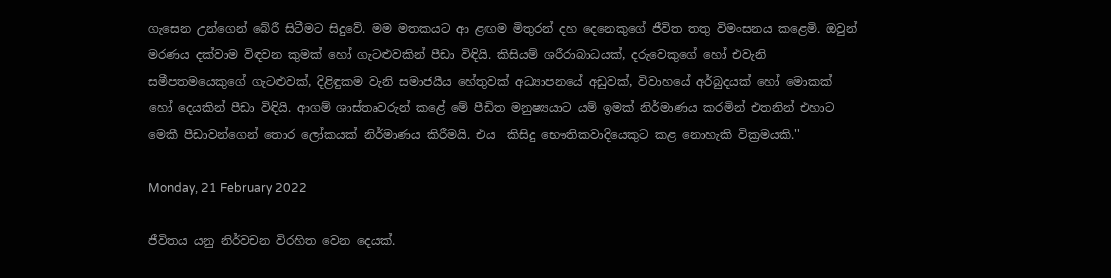ගැසෙන උන්ගෙන් බේරී සිටීමට සිදුවේ. මම මතකයට ආ ළඟම මිතුරන් දහ දෙනෙකුගේ ජීවිත තතු විමංසනය කළෙමි. ඔවුන් මරණය දක්වාම විඳවන කුමක් හෝ ගැටළුවකින් පීඩා විඳියි. කිසියම් ශරීරාබාධයක්, දරුවෙකුගේ හෝ එවැනි සමීපතමයෙකුගේ ගැටළුවක්, දිළිඳුකම වැනි සමාජයීය හේතුවක් අධ්‍යාපනයේ අඩුවක්, විවාහයේ අර්බුදයක් හෝ මොකක් හෝ දෙයකින් පීඩා විඳියි. ආගම් ශාස්තෘවරුන් කළේ මේ පීඩිත මනුෂ්‍යයාට යම් ඉමක් නිර්මාණය කරමින් එතනින් එහාට මෙකී පීඩාවන්ගෙන් තොර ලෝකයක් නිර්මාණය කිරීමයි. එය  කිසිදු භෞතිකවාදියෙකුට කළ නොහැකි වික්‍රමයකි.''

Monday, 21 February 2022

ජීවිතය යනු නිර්වචන විරහිත වෙන දෙයක්.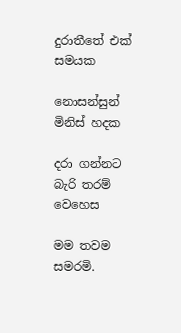දුරාතීතේ එක් සමයක

නොසන්සුන් මිනිස් හදක

දරා ගන්නට බැරි තරම් වෙහෙස

මම තවම සමරමි.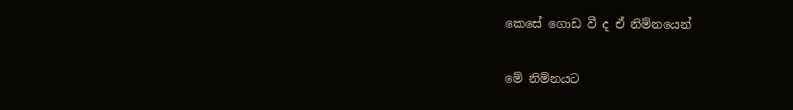කෙසේ ගොඩ වී ද ඒ නිම්නයෙන්

මේ නිම්නයට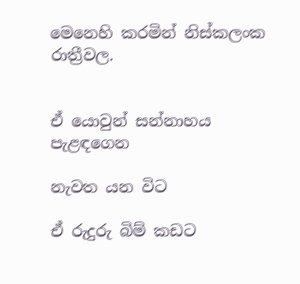මෙනෙහි කරමින් නිස්කලංක රාත්‍රීවල.


ඒ යොවුන් සන්නාහය පැළඳගෙන

නැවත යන විට

ඒ රුදුරු බිම් කඩට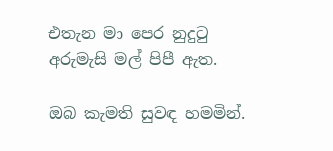එතැන මා පෙර නුදුටු අරුමැසි මල් පිපී ඇත.

ඔබ කැමති සුවඳ හමමින්.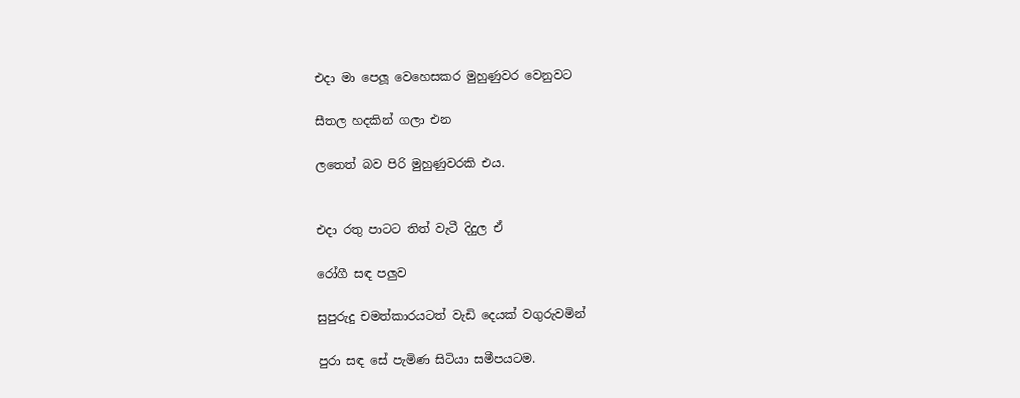එදා මා පෙලූ වෙහෙසකර මුහුණුවර වෙනුවට

සීතල හදකින් ගලා එන

ලතෙත් බව පිරි මුහුණුවරකි එය.


එදා රතු පාටට තිත් වැටී දිදුල ඒ

රෝගී සඳ පලුව

සුපුරුදු චමත්කාරයටත් වැඩි දෙයක් වගුරුවමින්

පුරා සඳ සේ පැමිණ සිටියා සමීපයටම.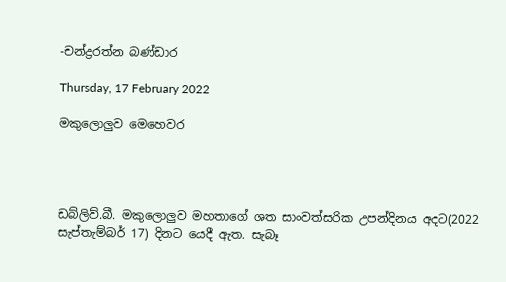-චන්ද්‍රරත්න බණ්ඩාර

Thursday, 17 February 2022

මකුලොලුව මෙහෙවර




ඩබ්ලිව්.බී. මකුලොලුව මහතාගේ ශත සාංවත්සරික උපන්දිනය අදට(2022 සැප්තැම්බර් 17) දිනට යෙදී ඇත. සැබෑ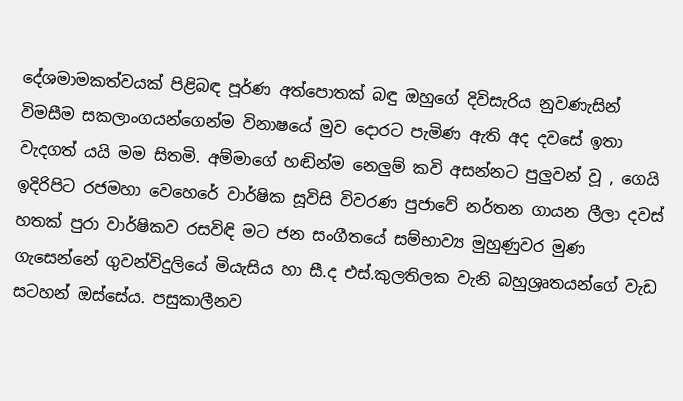දේශමාමකත්වයක් පිළිබඳ පූර්ණ අත්පොතක් බඳු ඔහුගේ දිවිසැරිය නුවණැසින් විමසීම සකලාංගයන්ගෙන්ම විනාෂයේ මුව දොරට පැමිණ ඇති අද දවසේ ඉතා වැදගත් යයි මම සිතමි. අම්මාගේ හඬින්ම නෙලුම් කවි අසන්නට පුලුවන් වූ , ගෙයි ඉදිරිපිට රජමහා වෙහෙරේ වාර්ෂික සූවිසි විවරණ පුජාවේ නර්තන ගායන ලීලා දවස් හතක් පුරා වාර්ෂිකව රසවිඳි මට ජන සංගීතයේ සම්භාව්‍ය මුහුණුවර මුණ ගැසෙන්නේ ගුවන්විදුලියේ මියැසිය හා සී.ද එස්.කුලතිලක වැනි බහුශ්‍රෘතයන්ගේ වැඩ සටහන් ඔස්සේය. පසුකාලීනව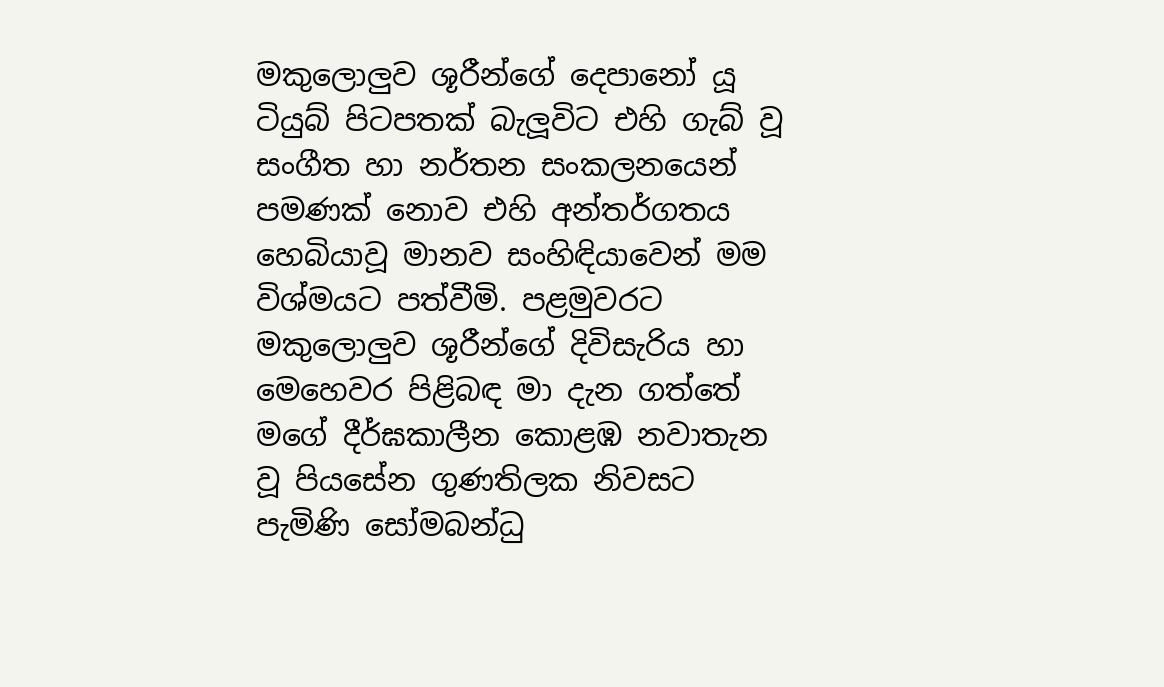මකුලොලුව ශූරීන්ගේ දෙපානෝ යූ ටියුබ් පිටපතක් බැලූවිට එහි ගැබ් වූ සංගීත හා නර්තන සංකලනයෙන් පමණක් නොව එහි අන්තර්ගතය හෙබියාවූ මානව සංහිඳියාවෙන් මම විශ්මයට පත්වීමි. පළමුවරට මකුලොලුව ශූරීන්ගේ දිවිසැරිය හා මෙහෙවර පිළිබඳ මා දැන ගත්තේ මගේ දීර්ඝකාලීන කොළඹ නවාතැන වූ පියසේන ගුණතිලක නිවසට පැමිණි සෝමබන්ධු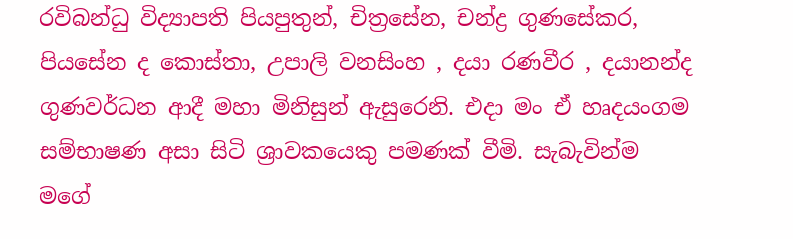රවිබන්ධු විද්‍යාපති පියපුතුන්, චිත්‍රසේන, චන්ද්‍ර ගුණසේකර, පියසේන ද කොස්තා, උපාලි වනසිංහ , දයා රණවීර , දයානන්ද ගුණවර්ධන ආදී මහා මිනිසුන් ඇසුරෙනි. එදා මං ඒ හෘදයංගම සම්භාෂණ අසා සිටි ශ්‍රාවකයෙකු පමණක් වීමි. සැබැවින්ම මගේ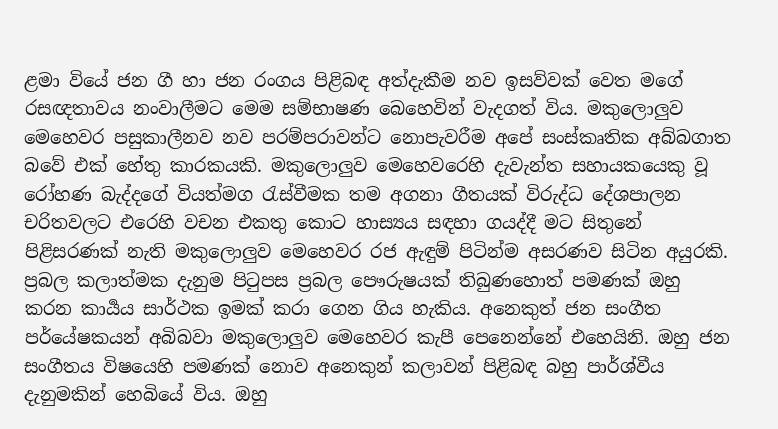ළමා වියේ ජන ගී හා ජන රංගය පිළිබඳ අත්දැකීම නව ඉසව්වක් වෙත මගේ රසඥතාවය නංවාලීමට මෙම සම්භාෂණ බෙහෙවින් වැදගත් විය. මකුලොලුව මෙහෙවර පසුකාලීනව නව පරම්පරාවන්ට නොපැවරීම අපේ සංස්කෘතික අබ්බගාත බවේ එක් හේතු කාරකයකි. මකුලොලුව මෙහෙවරෙහි දැවැන්ත සහායකයෙකු වූ රෝහණ බැද්දගේ වියත්මග රැස්වීමක තම අගනා ගීතයක් විරුද්ධ දේශපාලන චරිතවලට එරෙහි වචන එකතු කොට හාස්‍යය සඳහා ගයද්දී මට සිතුනේ පිළිසරණක් නැති මකුලොලුව මෙහෙවර රජ ඇඳුම් පිටින්ම අසරණව සිටින අයුරකි. ප්‍රබල කලාත්මක දැනුම පිටුපස ප්‍රබල පෞරුෂයක් තිබුණහොත් පමණක් ඔහු කරන කාර්‍යය සාර්ථක ඉමක් කරා ගෙන ගිය හැකිය. අනෙකුත් ජන සංගීත පර්යේෂකයන් අබිබවා මකුලොලුව මෙහෙවර කැපී පෙනෙන්නේ එහෙයිනි. ඔහු ජන සංගීතය විෂයෙහි පමණක් නොව අනෙකුන් කලාවන් පිළිබඳ බහු පාර්ශ්වීය දැනුමකින් හෙබියේ විය. ඔහු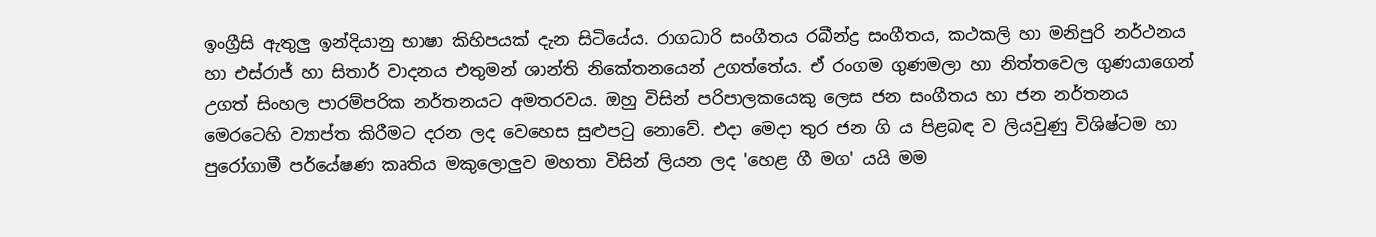ඉංග්‍රීසි ඇතුලු ඉන්දියානු භාෂා කිහිපයක් දැන සිටියේය. රාගධාරි සංගීතය රබීන්ද්‍ර සංගීතය, කථකලි හා මනිපුරි නර්ථනය හා එස්රාජ් හා සිතාර් වාදනය එතුමන් ශාන්ති නිකේතනයෙන් උගත්තේය. ඒ රංගම ගුණමලා හා නිත්තවෙල ගුණයාගෙන් උගත් සිංහල පාරම්පරික නර්තනයට අමතරවය. ඔහු විසින් පරිපාලකයෙකු ලෙස ජන සංගීතය හා ජන නර්තනය මෙරටෙහි ව්‍යාප්ත කිරීමට දරන ලද වෙහෙස සුළුපටු නොවේ. එදා මෙදා තුර ජන ගි ය පිළබඳ ව ලියවුණු විශිෂ්ටම හා පුරෝගාමී පර්යේෂණ කෘතිය මකුලොලුව මහතා විසින් ලියන ලද 'හෙළ ගී මග' යයි මම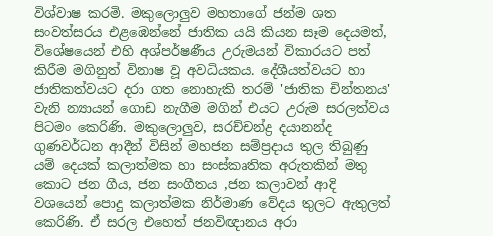විශ්වාෂ කරමි. මකුලොලුව මහතාගේ ජන්ම ශත සංවත්සරය එළඹෙන්නේ ජාතික යයි කියන සෑම දෙයමත්, විශේෂයෙන් එහි අශ්පර්ෂණීය උරුමයන් විකාරයට පත් කිරීම මගිනුත් විනාෂ වූ අවධියකය. දේශීයත්වයට හා ජාතිකත්වයට දරා ගත නොහැකි තරම් 'ජාතික චින්තනය' වැනි න්‍යායන් ගොඩ නැගීම මගින් එයට උරුම සරලත්වය පිටමං කෙරිණි. මකුලොලුව, සරච්චන්ද්‍ර දයානන්ද ගුණවර්ධන ආදීන් විසින් මහජන සම්ප්‍රදාය තුල තිබුණු යම් දෙයක් කලාත්මක හා සංස්කෘතික අරුතකින් මතු කොට ජන ගීය, ජන සංගීතය ,ජන කලාවන් ආදි වශයෙන් පොදු කලාත්මක නිර්මාණ වේදය තුලට ඇතුලත් කෙරිණි. ඒ සරල එහෙත් ජනවිඥානය අරා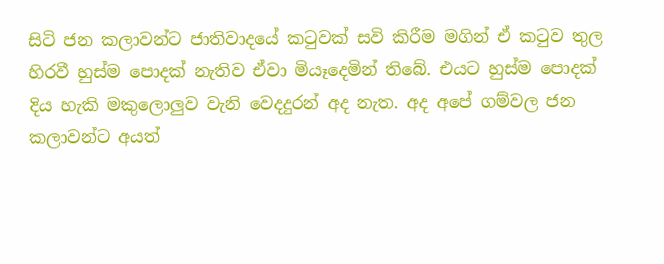සිටි ජන කලාවන්ට ජාතිවාදයේ කටුවක් සවි කිරීම මගින් ඒ කටුව තුල හිරවී හුස්ම පොදක් නැතිව ඒවා මියෑදෙමින් තිබේ. එයට හුස්ම පොදක් දිය හැකි මකුලොලුව වැනි වෙදදුරන් අද නැත. අද අපේ ගම්වල ජන කලාවන්ට අයත්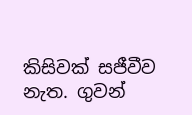කිසිවක් සජීවීව නැත. ගුවන්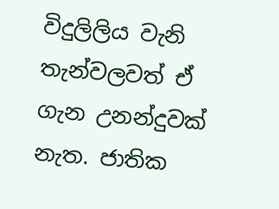විදුලිලිය වැනි තැන්වලවත් ඒ ගැන උනන්දුවක් නැත. ජාතික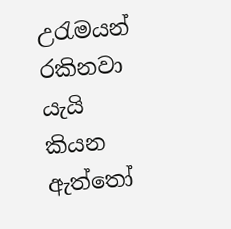උරැමයන් රකිනවා යැයි කියන ඇත්තෝ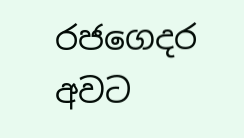රජගෙදර අවට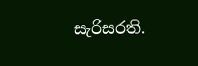සැරිසරති.